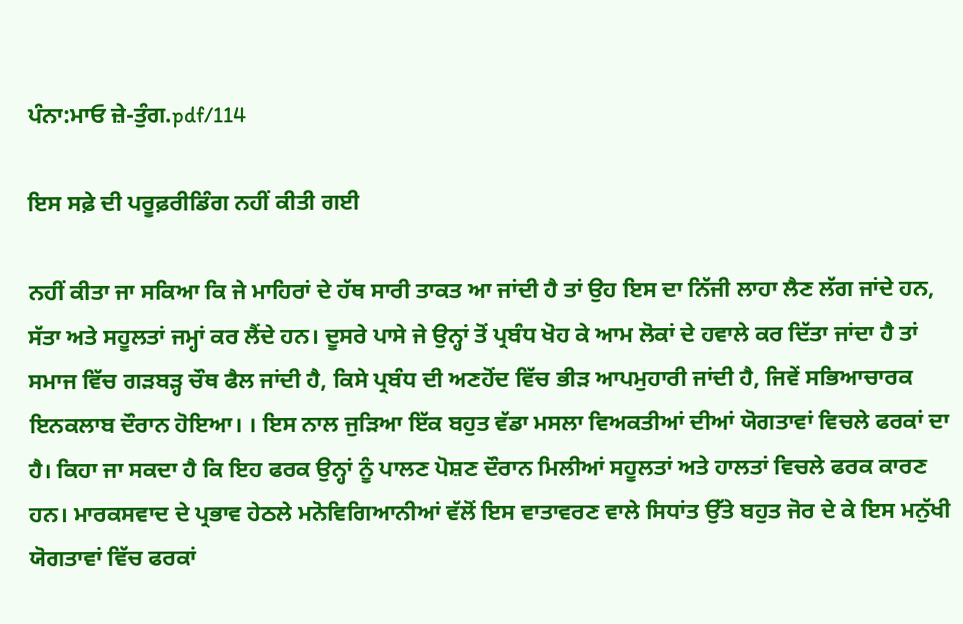ਪੰਨਾ:ਮਾਓ ਜ਼ੇ-ਤੁੰਗ.pdf/114

ਇਸ ਸਫ਼ੇ ਦੀ ਪਰੂਫ਼ਰੀਡਿੰਗ ਨਹੀਂ ਕੀਤੀ ਗਈ

ਨਹੀਂ ਕੀਤਾ ਜਾ ਸਕਿਆ ਕਿ ਜੇ ਮਾਹਿਰਾਂ ਦੇ ਹੱਥ ਸਾਰੀ ਤਾਕਤ ਆ ਜਾਂਦੀ ਹੈ ਤਾਂ ਉਹ ਇਸ ਦਾ ਨਿੱਜੀ ਲਾਹਾ ਲੈਣ ਲੱਗ ਜਾਂਦੇ ਹਨ, ਸੱਤਾ ਅਤੇ ਸਹੂਲਤਾਂ ਜਮ੍ਹਾਂ ਕਰ ਲੈਂਦੇ ਹਨ। ਦੂਸਰੇ ਪਾਸੇ ਜੇ ਉਨ੍ਹਾਂ ਤੋਂ ਪ੍ਰਬੰਧ ਖੋਹ ਕੇ ਆਮ ਲੋਕਾਂ ਦੇ ਹਵਾਲੇ ਕਰ ਦਿੱਤਾ ਜਾਂਦਾ ਹੈ ਤਾਂ ਸਮਾਜ ਵਿੱਚ ਗੜਬੜ੍ਹ ਚੌਥ ਫੈਲ ਜਾਂਦੀ ਹੈ, ਕਿਸੇ ਪ੍ਰਬੰਧ ਦੀ ਅਣਹੋਂਦ ਵਿੱਚ ਭੀੜ ਆਪਮੁਹਾਰੀ ਜਾਂਦੀ ਹੈ, ਜਿਵੇਂ ਸਭਿਆਚਾਰਕ ਇਨਕਲਾਬ ਦੌਰਾਨ ਹੋਇਆ। । ਇਸ ਨਾਲ ਜੁੜਿਆ ਇੱਕ ਬਹੁਤ ਵੱਡਾ ਮਸਲਾ ਵਿਅਕਤੀਆਂ ਦੀਆਂ ਯੋਗਤਾਵਾਂ ਵਿਚਲੇ ਫਰਕਾਂ ਦਾ ਹੈ। ਕਿਹਾ ਜਾ ਸਕਦਾ ਹੈ ਕਿ ਇਹ ਫਰਕ ਉਨ੍ਹਾਂ ਨੂੰ ਪਾਲਣ ਪੋਸ਼ਣ ਦੌਰਾਨ ਮਿਲੀਆਂ ਸਹੂਲਤਾਂ ਅਤੇ ਹਾਲਤਾਂ ਵਿਚਲੇ ਫਰਕ ਕਾਰਣ ਹਨ। ਮਾਰਕਸਵਾਦ ਦੇ ਪ੍ਰਭਾਵ ਹੇਠਲੇ ਮਨੋਵਿਗਿਆਨੀਆਂ ਵੱਲੋਂ ਇਸ ਵਾਤਾਵਰਣ ਵਾਲੇ ਸਿਧਾਂਤ ਉੱਤੇ ਬਹੁਤ ਜੋਰ ਦੇ ਕੇ ਇਸ ਮਨੁੱਖੀ ਯੋਗਤਾਵਾਂ ਵਿੱਚ ਫਰਕਾਂ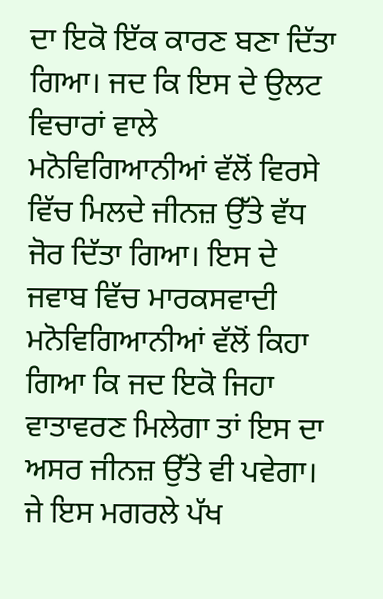ਦਾ ਇਕੋ ਇੱਕ ਕਾਰਣ ਬਣਾ ਦਿੱਤਾ ਗਿਆ। ਜਦ ਕਿ ਇਸ ਦੇ ਉਲਟ ਵਿਚਾਰਾਂ ਵਾਲੇ ਮਨੋਵਿਗਿਆਨੀਆਂ ਵੱਲੋਂ ਵਿਰਸੇ ਵਿੱਚ ਮਿਲਦੇ ਜੀਨਜ਼ ਉੱਤੇ ਵੱਧ ਜੋਰ ਦਿੱਤਾ ਗਿਆ। ਇਸ ਦੇ ਜਵਾਬ ਵਿੱਚ ਮਾਰਕਸਵਾਦੀ ਮਨੋਵਿਗਿਆਨੀਆਂ ਵੱਲੋਂ ਕਿਹਾ ਗਿਆ ਕਿ ਜਦ ਇਕੋ ਜਿਹਾ ਵਾਤਾਵਰਣ ਮਿਲੇਗਾ ਤਾਂ ਇਸ ਦਾ ਅਸਰ ਜੀਨਜ਼ ਉੱਤੇ ਵੀ ਪਵੇਗਾ। ਜੇ ਇਸ ਮਗਰਲੇ ਪੱਖ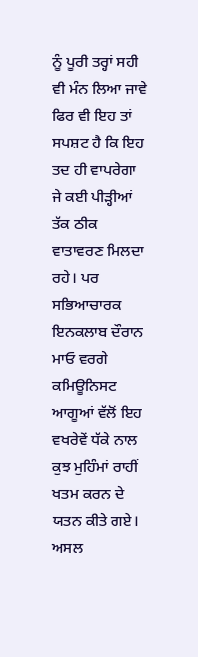ਨੂੰ ਪੂਰੀ ਤਰ੍ਹਾਂ ਸਹੀ ਵੀ ਮੰਨ ਲਿਆ ਜਾਵੇ ਫਿਰ ਵੀ ਇਹ ਤਾਂ ਸਪਸ਼ਟ ਹੈ ਕਿ ਇਹ ਤਦ ਹੀ ਵਾਪਰੇਗਾ ਜੇ ਕਈ ਪੀੜ੍ਹੀਆਂ ਤੱਕ ਠੀਕ ਵਾਤਾਵਰਣ ਮਿਲਦਾ ਰਹੇ। ਪਰ ਸਭਿਆਚਾਰਕ ਇਨਕਲਾਬ ਦੌਰਾਨ ਮਾਓ ਵਰਗੇ ਕਮਿਊਨਿਸਟ ਆਗੂਆਂ ਵੱਲੋਂ ਇਹ ਵਖਰੇਵੇਂ ਧੱਕੇ ਨਾਲ ਕੁਝ ਮੁਹਿੰਮਾਂ ਰਾਹੀਂ ਖਤਮ ਕਰਨ ਦੇ ਯਤਨ ਕੀਤੇ ਗਏ। ਅਸਲ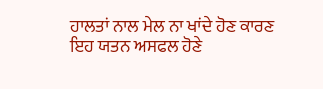ਹਾਲਤਾਂ ਨਾਲ ਮੇਲ ਨਾ ਖਾਂਦੇ ਹੋਣ ਕਾਰਣ ਇਹ ਯਤਨ ਅਸਫਲ ਹੋਣੇ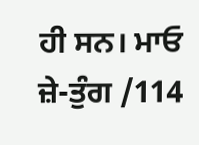ਹੀ ਸਨ। ਮਾਓ ਜ਼ੇ-ਤੁੰਗ /114